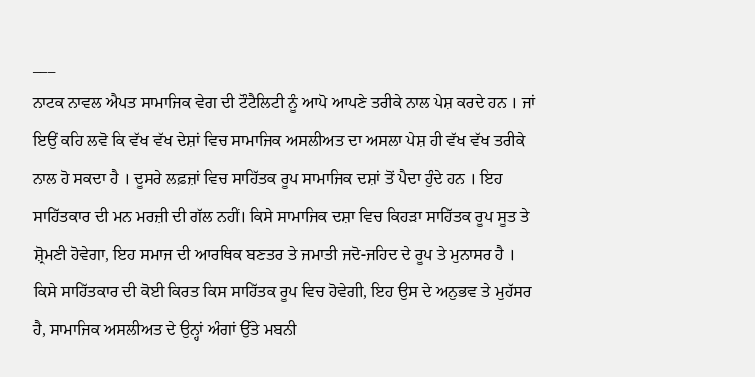___
ਨਾਟਕ ਨਾਵਲ ਐਪਤ ਸਾਮਾਜਿਕ ਵੇਗ ਦੀ ਟੌਟੈਲਿਟੀ ਨੂੰ ਆਪੋ ਆਪਣੇ ਤਰੀਕੇ ਨਾਲ ਪੇਸ਼ ਕਰਦੇ ਹਨ । ਜਾਂ ਇਉਂ ਕਹਿ ਲਵੋ ਕਿ ਵੱਖ ਵੱਖ ਦੇਸ਼ਾਂ ਵਿਚ ਸਾਮਾਜਿਕ ਅਸਲੀਅਤ ਦਾ ਅਸਲਾ ਪੇਸ਼ ਹੀ ਵੱਖ ਵੱਖ ਤਰੀਕੇ ਨਾਲ ਹੋ ਸਕਦਾ ਹੈ । ਦੂਸਰੇ ਲਫ਼ਜ਼ਾਂ ਵਿਚ ਸਾਹਿੱਤਕ ਰੂਪ ਸਾਮਾਜਿਕ ਦਸ਼ਾਂ ਤੋਂ ਪੈਦਾ ਹੁੰਦੇ ਹਨ । ਇਹ ਸਾਹਿੱਤਕਾਰ ਦੀ ਮਨ ਮਰਜ਼ੀ ਦੀ ਗੱਲ ਨਹੀਂ। ਕਿਸੇ ਸਾਮਾਜਿਕ ਦਸ਼ਾ ਵਿਚ ਕਿਹੜਾ ਸਾਹਿੱਤਕ ਰੂਪ ਸੂਤ ਤੇ ਸ਼੍ਰੋਮਣੀ ਹੋਵੇਗਾ, ਇਹ ਸਮਾਜ ਦੀ ਆਰਥਿਕ ਬਣਤਰ ਤੇ ਜਮਾਤੀ ਜਦੋ-ਜਹਿਦ ਦੇ ਰੂਪ ਤੇ ਮੁਨਾਸਰ ਹੈ । ਕਿਸੇ ਸਾਹਿੱਤਕਾਰ ਦੀ ਕੋਈ ਕਿਰਤ ਕਿਸ ਸਾਹਿੱਤਕ ਰੂਪ ਵਿਚ ਹੋਵੇਗੀ, ਇਹ ਉਸ ਦੇ ਅਨੁਭਵ ਤੇ ਮੁਹੱਸਰ ਹੈ, ਸਾਮਾਜਿਕ ਅਸਲੀਅਤ ਦੇ ਉਨ੍ਹਾਂ ਅੰਗਾਂ ਉੱਤੇ ਮਬਨੀ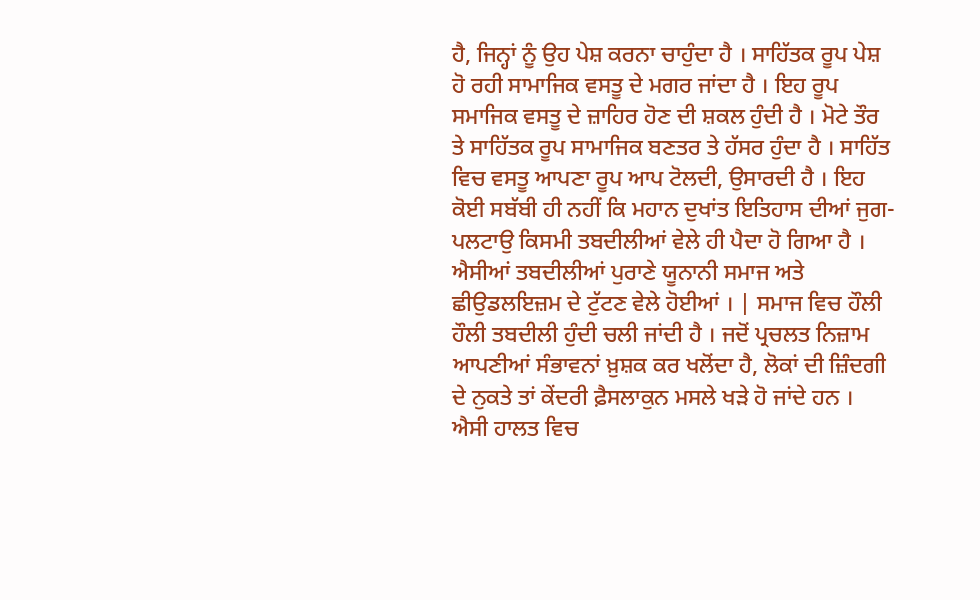ਹੈ, ਜਿਨ੍ਹਾਂ ਨੂੰ ਉਹ ਪੇਸ਼ ਕਰਨਾ ਚਾਹੁੰਦਾ ਹੈ । ਸਾਹਿੱਤਕ ਰੂਪ ਪੇਸ਼ ਹੋ ਰਹੀ ਸਾਮਾਜਿਕ ਵਸਤੂ ਦੇ ਮਗਰ ਜਾਂਦਾ ਹੈ । ਇਹ ਰੂਪ ਸਮਾਜਿਕ ਵਸਤੂ ਦੇ ਜ਼ਾਹਿਰ ਹੋਣ ਦੀ ਸ਼ਕਲ ਹੁੰਦੀ ਹੈ । ਮੋਟੇ ਤੌਰ ਤੇ ਸਾਹਿੱਤਕ ਰੂਪ ਸਾਮਾਜਿਕ ਬਣਤਰ ਤੇ ਹੱਸਰ ਹੁੰਦਾ ਹੈ । ਸਾਹਿੱਤ ਵਿਚ ਵਸਤੂ ਆਪਣਾ ਰੂਪ ਆਪ ਟੋਲਦੀ, ਉਸਾਰਦੀ ਹੈ । ਇਹ ਕੋਈ ਸਬੱਬੀ ਹੀ ਨਹੀਂ ਕਿ ਮਹਾਨ ਦੁਖਾਂਤ ਇਤਿਹਾਸ ਦੀਆਂ ਜੁਗ-ਪਲਟਾਉ ਕਿਸਮੀ ਤਬਦੀਲੀਆਂ ਵੇਲੇ ਹੀ ਪੈਦਾ ਹੋ ਗਿਆ ਹੈ । ਐਸੀਆਂ ਤਬਦੀਲੀਆਂ ਪੁਰਾਣੇ ਯੂਨਾਨੀ ਸਮਾਜ ਅਤੇ ਛੀਉਡਲਇਜ਼ਮ ਦੇ ਟੁੱਟਣ ਵੇਲੇ ਹੋਈਆਂ । | ਸਮਾਜ ਵਿਚ ਹੌਲੀ ਹੌਲੀ ਤਬਦੀਲੀ ਹੁੰਦੀ ਚਲੀ ਜਾਂਦੀ ਹੈ । ਜਦੋਂ ਪ੍ਰਚਲਤ ਨਿਜ਼ਾਮ ਆਪਣੀਆਂ ਸੰਭਾਵਨਾਂ ਖ਼ੁਸ਼ਕ ਕਰ ਖਲੋਂਦਾ ਹੈ, ਲੋਕਾਂ ਦੀ ਜ਼ਿੰਦਗੀ ਦੇ ਨੁਕਤੇ ਤਾਂ ਕੇਂਦਰੀ ਫ਼ੈਸਲਾਕੁਨ ਮਸਲੇ ਖੜੇ ਹੋ ਜਾਂਦੇ ਹਨ । ਐਸੀ ਹਾਲਤ ਵਿਚ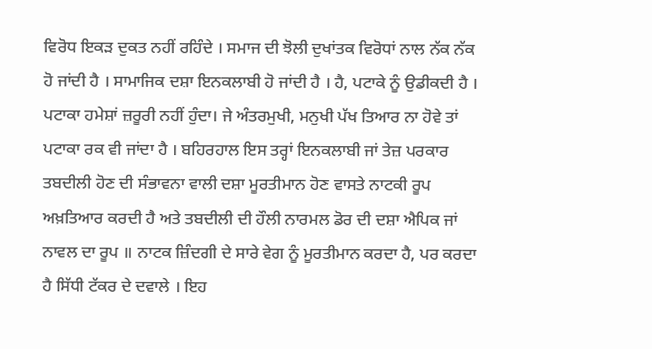ਵਿਰੋਧ ਇਕੜ ਦੁਕਤ ਨਹੀਂ ਰਹਿੰਦੇ । ਸਮਾਜ ਦੀ ਝੋਲੀ ਦੁਖਾਂਤਕ ਵਿਰੋਧਾਂ ਨਾਲ ਨੱਕ ਨੱਕ ਹੋ ਜਾਂਦੀ ਹੈ । ਸਾਮਾਜਿਕ ਦਸ਼ਾ ਇਨਕਲਾਬੀ ਹੋ ਜਾਂਦੀ ਹੈ । ਹੈ, ਪਟਾਕੇ ਨੂੰ ਉਡੀਕਦੀ ਹੈ । ਪਟਾਕਾ ਹਮੇਸ਼ਾਂ ਜ਼ਰੂਰੀ ਨਹੀਂ ਹੁੰਦਾ। ਜੇ ਅੰਤਰਮੁਖੀ, ਮਨੁਖੀ ਪੱਖ ਤਿਆਰ ਨਾ ਹੋਵੇ ਤਾਂ ਪਟਾਕਾ ਰਕ ਵੀ ਜਾਂਦਾ ਹੈ । ਬਹਿਰਹਾਲ ਇਸ ਤਰ੍ਹਾਂ ਇਨਕਲਾਬੀ ਜਾਂ ਤੇਜ਼ ਪਰਕਾਰ ਤਬਦੀਲੀ ਹੋਣ ਦੀ ਸੰਭਾਵਨਾ ਵਾਲੀ ਦਸ਼ਾ ਮੂਰਤੀਮਾਨ ਹੋਣ ਵਾਸਤੇ ਨਾਟਕੀ ਰੂਪ ਅਖ਼ਤਿਆਰ ਕਰਦੀ ਹੈ ਅਤੇ ਤਬਦੀਲੀ ਦੀ ਹੌਲੀ ਨਾਰਮਲ ਡੋਰ ਦੀ ਦਸ਼ਾ ਐਪਿਕ ਜਾਂ ਨਾਵਲ ਦਾ ਰੂਪ ॥ ਨਾਟਕ ਜ਼ਿੰਦਗੀ ਦੇ ਸਾਰੇ ਵੇਗ ਨੂੰ ਮੂਰਤੀਮਾਨ ਕਰਦਾ ਹੈ, ਪਰ ਕਰਦਾ ਹੈ ਸਿੱਧੀ ਟੱਕਰ ਦੇ ਦਵਾਲੇ । ਇਹ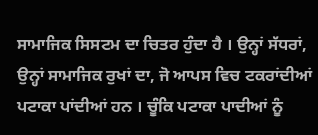ਸਾਮਾਜਿਕ ਸਿਸਟਮ ਦਾ ਚਿਤਰ ਹੁੰਦਾ ਹੈ । ਉਨ੍ਹਾਂ ਸੱਧਰਾਂ, ਉਨ੍ਹਾਂ ਸਾਮਾਜਿਕ ਰੁਖਾਂ ਦਾ, ਜੋ ਆਪਸ ਵਿਚ ਟਕਰਾਂਦੀਆਂ ਪਟਾਕਾ ਪਾਂਦੀਆਂ ਹਨ । ਚੂੰਕਿ ਪਟਾਕਾ ਪਾਦੀਆਂ ਨੂੰ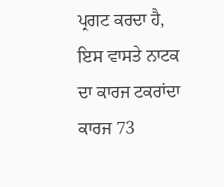ਪ੍ਰਗਟ ਕਰਦਾ ਹੈ, ਇਸ ਵਾਸਤੇ ਨਾਟਕ ਦਾ ਕਾਰਜ ਟਕਰਾਂਦਾ ਕਾਰਜ 73